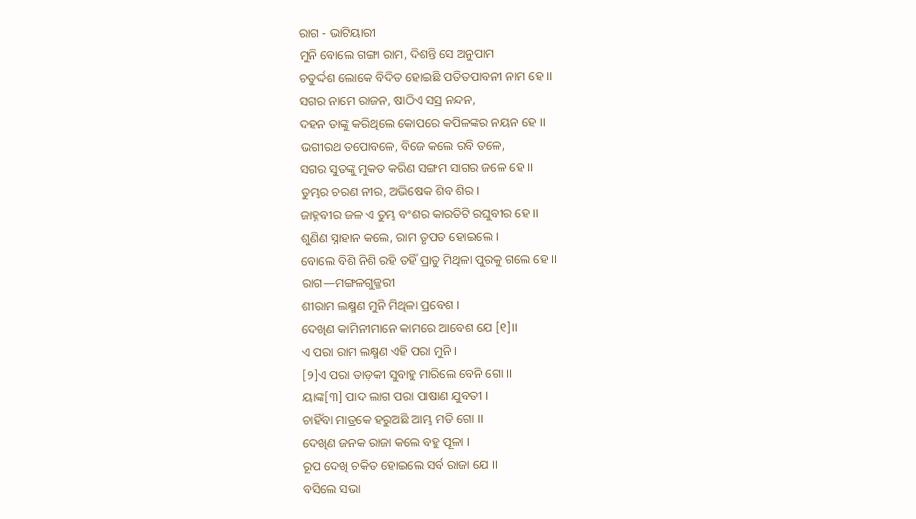ରାଗ - ଭାଟିୟାରୀ
ମୁନି ବୋଲେ ଗଙ୍ଗା ରାମ, ଦିଶନ୍ତି ସେ ଅନୁପାମ
ଚତୁର୍ଦ୍ଦଶ ଲୋକେ ବିଦିତ ହୋଇଛି ପତିତପାବନୀ ନାମ ହେ ।।
ସଗର ନାମେ ରାଜନ, ଷାଠିଏ ସସ୍ର ନନ୍ଦନ,
ଦହନ ତାଙ୍କୁ କରିଥିଲେ କୋପରେ କପିଳଙ୍କର ନୟନ ହେ ।।
ଭଗୀରଥ ତପୋବଳେ, ବିଜେ କଲେ ରବି ତଳେ,
ସଗର ସୁତଙ୍କୁ ମୁକତ କରିଣ ସଙ୍ଗମ ସାଗର ଜଳେ ହେ ।।
ତୁମ୍ଭର ଚରଣ ନୀର, ଅଭିଷେକ ଶିବ ଶିର ।
ଜାହ୍ନବୀର ଜଳ ଏ ତୁମ୍ଭ ବଂଶର କାରତିଟି ରଘୁବୀର ହେ ।।
ଶୁଣିଣ ସ୍ନାହାନ କଲେ, ରାମ ତୃପତ ହୋଇଲେ ।
ବୋଲେ ବିଶି ନିଶି ରହି ତହିଁ ପ୍ରାତୁ ମିଥିଳା ପୁରକୁ ଗଲେ ହେ ।।
ରାଗ—ମଙ୍ଗଳଗୁଜ୍ଜରୀ
ଶୀରାମ ଲକ୍ଷ୍ମଣ ମୁନି ମିଥିଳା ପ୍ରବେଶ ।
ଦେଖିଣ କାମିନୀମାନେ କାମରେ ଆବେଶ ଯେ [୧]।।
ଏ ପରା ରାମ ଲକ୍ଷ୍ମଣ ଏହି ପରା ମୁନି ।
[୨]ଏ ପରା ତାଡ଼କୀ ସୁବାହୁ ମାରିଲେ ବେନି ଗୋ ।।
ୟାଙ୍କ[୩] ପାଦ ଲାଗ ପରା ପାଷାଣ ଯୁବତୀ ।
ଚାହିଁବା ମାତ୍ରକେ ହରୁଅଛି ଆମ୍ଭ ମତି ଗୋ ।।
ଦେଖିଣ ଜନକ ରାଜା କଲେ ବହୁ ପୂଳା ।
ରୂପ ଦେଖି ଚକିତ ହୋଇଲେ ସର୍ବ ରାଜା ଯେ ।।
ବସିଲେ ସଭା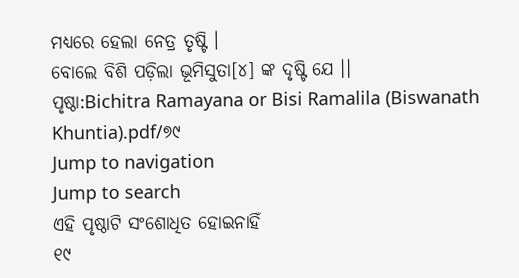ମଧ୍ୟରେ ହେଲା ନେତ୍ର ତୃଷ୍ଟି ।
ବୋଲେ ବିଶି ପଡ଼ିଲା ଭୂମିସୁତା[୪] ଙ୍କ ଦୃଷ୍ଟି ଯେ ।।
ପୃଷ୍ଠା:Bichitra Ramayana or Bisi Ramalila (Biswanath Khuntia).pdf/୭୯
Jump to navigation
Jump to search
ଏହି ପୃଷ୍ଠାଟି ସଂଶୋଧିତ ହୋଇନାହିଁ
୧୯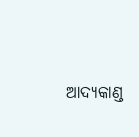ଆଦ୍ୟକାଣ୍ଡ